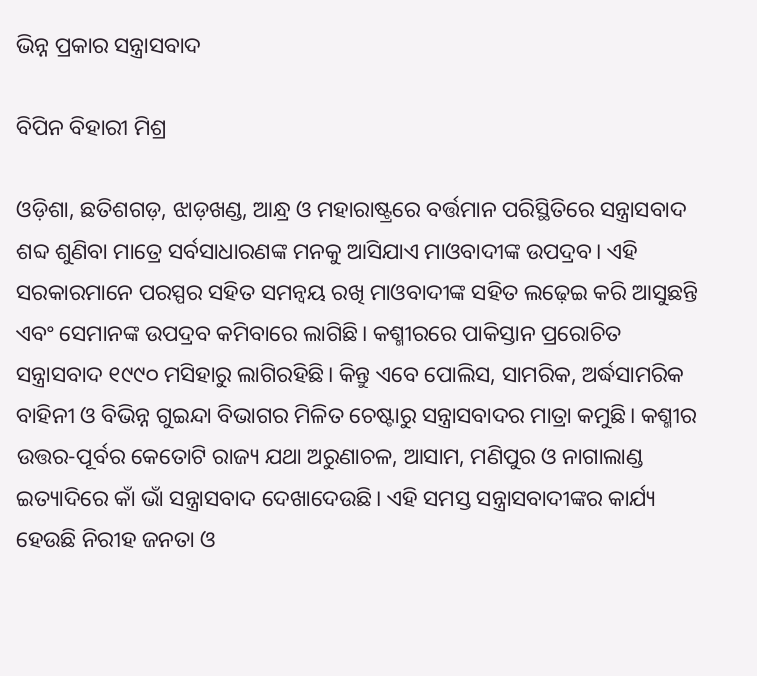ଭିନ୍ନ ପ୍ରକାର ସନ୍ତ୍ରାସବାଦ

ବିପିନ ବିହାରୀ ମିଶ୍ର

ଓଡ଼ିଶା, ଛତିଶଗଡ଼, ଝାଡ଼ଖଣ୍ଡ, ଆନ୍ଧ୍ର ଓ ମହାରାଷ୍ଟ୍ରରେ ବର୍ତ୍ତମାନ ପରିସ୍ଥିତିରେ ସନ୍ତ୍ରାସବାଦ ଶବ୍ଦ ଶୁଣିବା ମାତ୍ରେ ସର୍ବସାଧାରଣଙ୍କ ମନକୁ ଆସିଯାଏ ମାଓବାଦୀଙ୍କ ଉପଦ୍ରବ। ଏହି ସରକାରମାନେ ପରସ୍ପର ସହିତ ସମନ୍ବୟ ରଖି ମାଓବାଦୀଙ୍କ ସହିତ ଲଢ଼େଇ କରି ଆସୁଛନ୍ତି ଏବଂ ସେମାନଙ୍କ ଉପଦ୍ରବ କମିବାରେ ଲାଗିଛି। କଶ୍ମୀରରେ ପାକିସ୍ତାନ ପ୍ରରୋଚିତ ସନ୍ତ୍ରାସବାଦ ୧୯୯୦ ମସିହାରୁ ଲାଗିରହିଛି। କିନ୍ତୁ ଏବେ ପୋଲିସ, ସାମରିକ, ଅର୍ଦ୍ଧସାମରିକ ବାହିନୀ ଓ ବିଭିନ୍ନ ଗୁଇନ୍ଦା ବିଭାଗର ମିଳିତ ଚେଷ୍ଟାରୁ ସନ୍ତ୍ରାସବାଦର ମାତ୍ରା କମୁଛି। କଶ୍ମୀର ଉତ୍ତର-ପୂର୍ବର କେତୋଟି ରାଜ୍ୟ ଯଥା ଅରୁଣାଚଳ, ଆସାମ, ମଣିପୁର ଓ ନାଗାଲାଣ୍ଡ ଇତ୍ୟାଦିରେ କାଁ ଭାଁ ସନ୍ତ୍ରାସବାଦ ଦେଖାଦେଉଛି। ଏହି ସମସ୍ତ ସନ୍ତ୍ରାସବାଦୀଙ୍କର କାର୍ଯ୍ୟ ହେଉଛି ନିରୀହ ଜନତା ଓ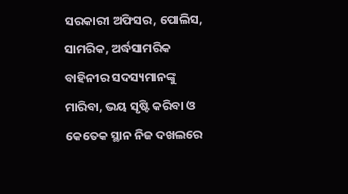ସରକାରୀ ଅଫିସର, ପୋଲିସ, ସାମରିକ, ଅର୍ଦ୍ଧସାମରିକ ବାହିନୀର ସଦସ୍ୟମାନଙ୍କୁ ମାରିବା, ଭୟ ସୃଷ୍ଟି କରିବା ଓ କେତେକ ସ୍ଥାନ ନିଜ ଦଖଲରେ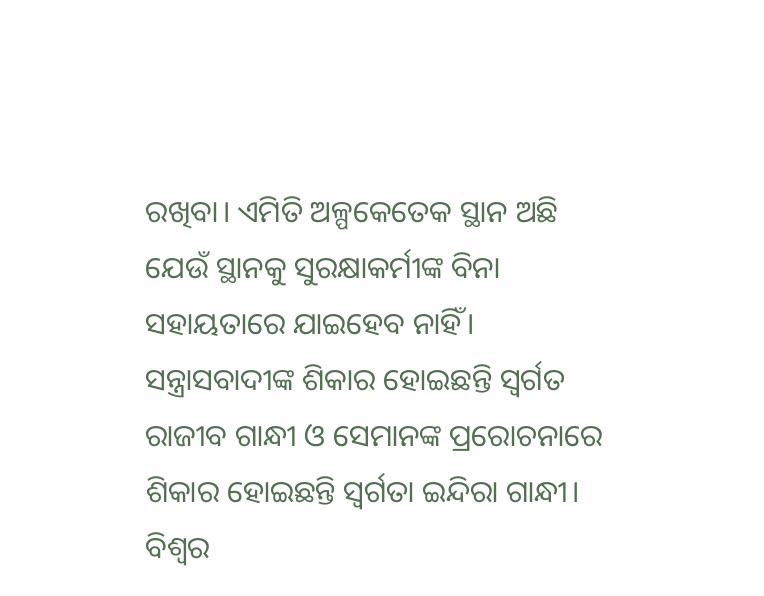ରଖିବା। ଏମିତି ଅଳ୍ପକେତେକ ସ୍ଥାନ ଅଛି ଯେଉଁ ସ୍ଥାନକୁ ସୁରକ୍ଷାକର୍ମୀଙ୍କ ବିନା ସହାୟତାରେ ଯାଇହେବ ନାହିଁ। ସନ୍ତ୍ରାସବାଦୀଙ୍କ ଶିକାର ହୋଇଛନ୍ତି ସ୍ବର୍ଗତ ରାଜୀବ ଗାନ୍ଧୀ ଓ ସେମାନଙ୍କ ପ୍ରରୋଚନାରେ ଶିକାର ହୋଇଛନ୍ତି ସ୍ବର୍ଗତା ଇନ୍ଦିରା ଗାନ୍ଧୀ।
ବିଶ୍ୱର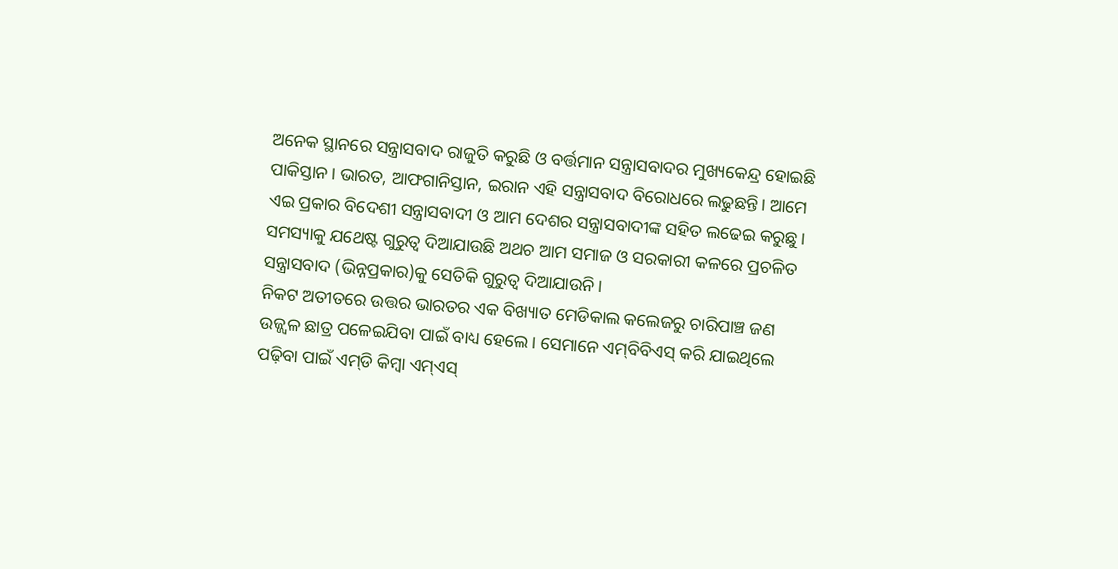ଅନେକ ସ୍ଥାନରେ ସନ୍ତ୍ରାସବାଦ ରାଜୁତି କରୁଛି ଓ ବର୍ତ୍ତମାନ ସନ୍ତ୍ରାସବାଦର ମୁଖ୍ୟକେନ୍ଦ୍ର ହୋଇଛି ପାକିସ୍ତାନ। ଭାରତ, ଆଫଗାନିସ୍ତାନ, ଇରାନ ଏହି ସନ୍ତ୍ରାସବାଦ ବିରୋଧରେ ଲଢୁଛନ୍ତି। ଆମେ ଏଇ ପ୍ରକାର ବିଦେଶୀ ସନ୍ତ୍ରାସବାଦୀ ଓ ଆମ ଦେଶର ସନ୍ତ୍ରାସବାଦୀଙ୍କ ସହିତ ଲଢେଇ କରୁଛୁ। ସମସ୍ୟାକୁ ଯଥେଷ୍ଟ ଗୁରୁତ୍ୱ ଦିଆଯାଉଛି ଅଥଚ ଆମ ସମାଜ ଓ ସରକାରୀ କଳରେ ପ୍ରଚଳିତ ସନ୍ତ୍ରାସବାଦ (ଭିନ୍ନପ୍ରକାର)କୁ ସେତିକି ଗୁରୁତ୍ୱ ଦିଆଯାଉନି।
ନିକଟ ଅତୀତରେ ଉତ୍ତର ଭାରତର ଏକ ବିଖ୍ୟାତ ମେଡିକାଲ କଲେଜରୁ ଚାରିପାଞ୍ଚ ଜଣ ଉଜ୍ଜ୍ୱଳ ଛାତ୍ର ପଳେଇଯିବା ପାଇଁ ବାଧ୍ୟ ହେଲେ। ସେମାନେ ଏମ୍‌ବିବିଏସ୍‌ କରି ଯାଇଥିଲେ ପଢ଼ିବା ପାଇଁ ଏମ୍‌ଡି କିମ୍ବା ଏମ୍‌ଏସ୍‌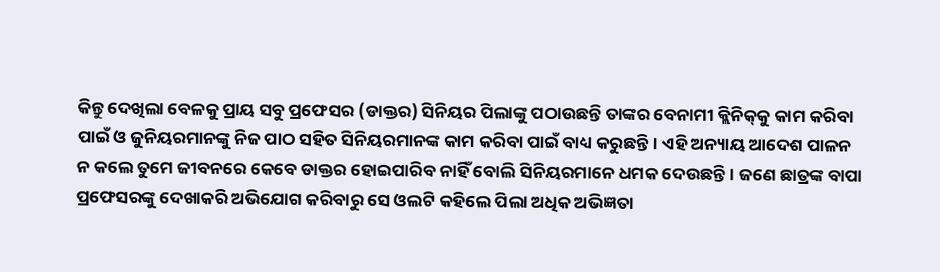କିନ୍ତୁ ଦେଖିଲା ବେଳକୁ ପ୍ରାୟ ସବୁ ପ୍ରଫେସର (ଡାକ୍ତର) ସିନିୟର ପିଲାଙ୍କୁ ପଠାଉଛନ୍ତି ତାଙ୍କର ବେନାମୀ କ୍ଲିନିକ୍‌କୁ କାମ କରିବା ପାଇଁ ଓ ଜୁନିୟରମାନଙ୍କୁ ନିଜ ପାଠ ସହିତ ସିନିୟରମାନଙ୍କ କାମ କରିବା ପାଇଁ ବାଧ୍ୟ କରୁଛନ୍ତି। ଏହି ଅନ୍ୟାୟ ଆଦେଶ ପାଳନ ନ କଲେ ତୁମେ ଜୀବନରେ କେବେ ଡାକ୍ତର ହୋଇପାରିବ ନାହିଁ ବୋଲି ସିନିୟରମାନେ ଧମକ ଦେଉଛନ୍ତି। ଜଣେ ଛାତ୍ରଙ୍କ ବାପା ପ୍ରଫେସରଙ୍କୁ ଦେଖାକରି ଅଭିଯୋଗ କରିବାରୁ ସେ ଓଲଟି କହିଲେ ପିଲା ଅଧିକ ଅଭିଜ୍ଞତା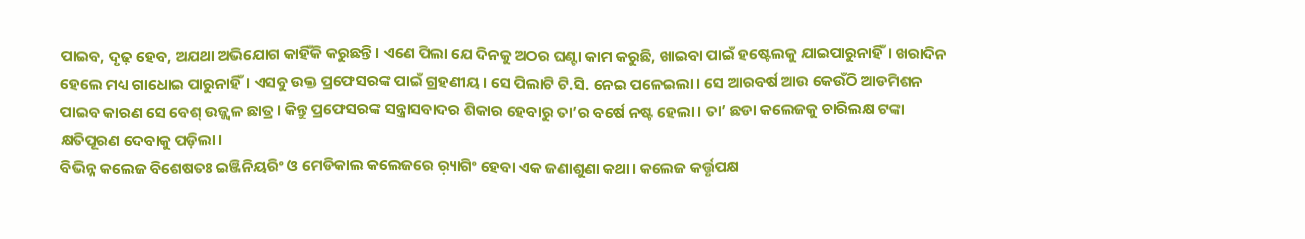ପାଇବ, ଦୃଢ଼ ହେବ, ଅଯଥା ଅଭିଯୋଗ କାହିଁକି କରୁଛନ୍ତି। ଏଣେ ପିଲା ଯେ ଦିନକୁ ଅଠର ଘଣ୍ଟା କାମ କରୁଛି, ଖାଇବା ପାଇଁ ହଷ୍ଟେଲକୁ ଯାଇପାରୁନାହିଁ। ଖରାଦିନ ହେଲେ ମଧ୍ୟ ଗାଧୋଇ ପାରୁନାହିଁ। ଏସବୁ ଉକ୍ତ ପ୍ରଫେସରଙ୍କ ପାଇଁ ଗ୍ରହଣୀୟ। ସେ ପିଲାଟି ଟି.ସି. ନେଇ ପଳେଇଲା। ସେ ଆରବର୍ଷ ଆଉ କେଉଁଠି ଆଡମିଶନ ପାଇବ କାରଣ ସେ ବେଶ୍‌ ଉଜ୍ଜ୍ୱଳ ଛାତ୍ର। କିନ୍ତୁ ପ୍ରଫେସରଙ୍କ ସନ୍ତ୍ରାସବାଦର ଶିକାର ହେବାରୁ ତା’ର ବର୍ଷେ ନଷ୍ଟ ହେଲା। ତା’ ଛଡା କଲେଜକୁ ଚାରିଲକ୍ଷ ଟଙ୍କା କ୍ଷତିପୂରଣ ଦେବାକୁ ପଡ଼ିଲା।
ବିଭିନ୍ନ କଲେଜ ବିଶେଷତଃ ଇଞ୍ଜିନିୟରିଂ ଓ ମେଡିକାଲ କଲେଜରେ ର଼୍ୟାଗିଂ ହେବା ଏକ ଜଣାଶୁଣା କଥା। କଲେଜ କର୍ତ୍ତୃପକ୍ଷ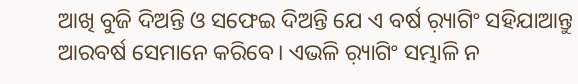ଆଖି ବୁଜି ଦିଅନ୍ତି ଓ ସଫେଇ ଦିଅନ୍ତି ଯେ ଏ ବର୍ଷ ର଼୍ୟାଗିଂ ସହିଯାଆନ୍ତୁ ଆରବର୍ଷ ସେମାନେ କରିବେ। ଏଭଳି ର଼୍ୟାଗିଂ ସମ୍ଭାଳି ନ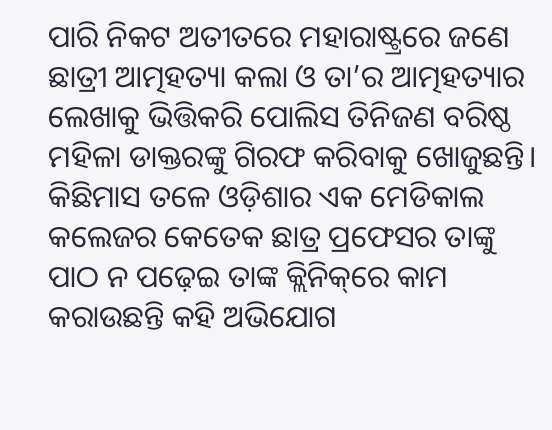ପାରି ନିକଟ ଅତୀତରେ ମହାରାଷ୍ଟ୍ରରେ ଜଣେ ଛାତ୍ରୀ ଆତ୍ମହତ୍ୟା କଲା ଓ ତା’ର ଆତ୍ମହତ୍ୟାର ଲେଖାକୁ ଭିତ୍ତିକରି ପୋଲିସ ତିନିଜଣ ବରିଷ୍ଠ ମହିଳା ଡାକ୍ତରଙ୍କୁ ଗିରଫ କରିବାକୁ ଖୋଜୁଛନ୍ତି। କିଛିମାସ ତଳେ ଓଡ଼ିଶାର ଏକ ମେଡିକାଲ କଲେଜର କେତେକ ଛାତ୍ର ପ୍ରଫେସର ତାଙ୍କୁ ପାଠ ନ ପଢ଼େଇ ତାଙ୍କ କ୍ଲିନିକ୍‌ରେ କାମ କରାଉଛନ୍ତି କହି ଅଭିଯୋଗ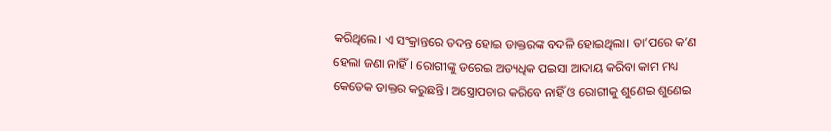କରିଥିଲେ। ଏ ସଂକ୍ରାନ୍ତରେ ତଦନ୍ତ ହୋଇ ଡାକ୍ତରଙ୍କ ବଦଳି ହୋଇଥିଲା। ତା’ପରେ କ’ଣ ହେଲା ଜଣା ନାହିଁ। ରୋଗୀଙ୍କୁ ଡରେଇ ଅତ୍ୟଧିକ ପଇସା ଆଦାୟ କରିବା କାମ ମଧ୍ୟ କେତେକ ଡାକ୍ତର କରୁଛନ୍ତି। ଅସ୍ତ୍ରୋପଚାର କରିବେ ନାହିଁ ଓ ରୋଗୀକୁ ଶୁଣେଇ ଶୁଣେଇ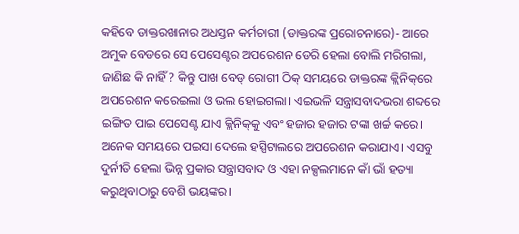କହିବେ ଡାକ୍ତରଖାନାର ଅଧସ୍ତନ କର୍ମଚାରୀ (ଡାକ୍ତରଙ୍କ ପ୍ରରୋଚନାରେ)- ଆରେ ଅମୁକ ବେଡରେ ସେ ପେସେଣ୍ଟର ଅପରେଶନ ଡେରି ହେଲା ବୋଲି ମରିଗଲା, ଜାଣିଛ କି ନାହିଁ? କିନ୍ତୁ ପାଖ ବେଡ୍‌ ରୋଗୀ ଠିକ୍‌ ସମୟରେ ଡାକ୍ତରଙ୍କ କ୍ଲିନିକ୍‌ରେ ଅପରେଶନ କରେଇଲା ଓ ଭଲ ହୋଇଗଲା। ଏଇଭଳି ସନ୍ତ୍ରାସବାଦଭରା ଶବ୍ଦରେ ଇଙ୍ଗିତ ପାଇ ପେସେଣ୍ଟ ଯାଏ କ୍ଲିନିକ୍‌କୁ ଏବଂ ହଜାର ହଜାର ଟଙ୍କା ଖର୍ଚ୍ଚ କରେ। ଅନେକ ସମୟରେ ପଇସା ଦେଲେ ହସ୍ପିଟାଲରେ ଅପରେଶନ କରାଯାଏ। ଏସବୁ ଦୁର୍ନୀତି ହେଲା ଭିନ୍ନ ପ୍ରକାର ସନ୍ତ୍ରାସବାଦ ଓ ଏହା ନକ୍ସଲମାନେ କାଁ ଭାଁ ହତ୍ୟା କରୁଥିବାଠାରୁ ବେଶି ଭୟଙ୍କର।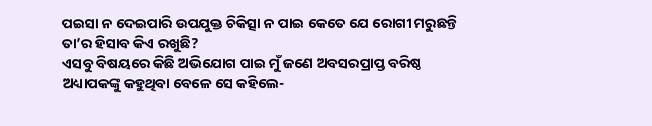ପଇସା ନ ଦେଇପାରି ଉପଯୁକ୍ତ ଚିକିତ୍ସା ନ ପାଇ କେତେ ଯେ ରୋଗୀ ମରୁଛନ୍ତି ତା’ର ହିସାବ କିଏ ରଖୁଛି?
ଏସବୁ ବିଷୟରେ କିଛି ଅଭିଯୋଗ ପାଇ ମୁଁ ଜଣେ ଅବସରପ୍ରାପ୍ତ ବରିଷ୍ଠ ଅଧ୍ୟାପକଙ୍କୁ କହୁଥିବା ବେଳେ ସେ କହିଲେ-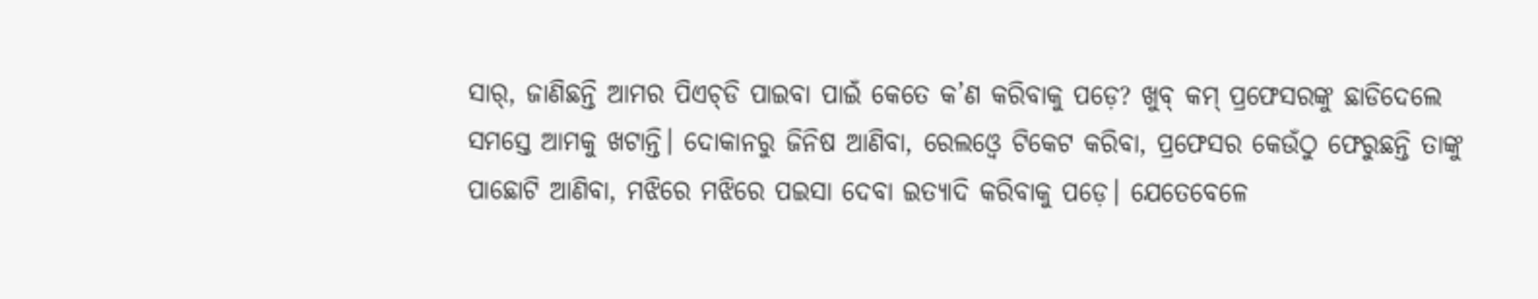ସାର୍‌, ଜାଣିଛନ୍ତି ଆମର ପିଏଚ୍‌ଡି ପାଇବା ପାଇଁ କେତେ କ’ଣ କରିବାକୁ ପଡ଼େ? ଖୁବ୍‌ କମ୍‌ ପ୍ରଫେସରଙ୍କୁ ଛାଡିଦେଲେ ସମସ୍ତେ ଆମକୁ ଖଟାନ୍ତି। ଦୋକାନରୁ ଜିନିଷ ଆଣିବା, ରେଲଓ୍ବେ ଟିକେଟ କରିବା, ପ୍ରଫେସର କେଉଁଠୁ ଫେରୁଛନ୍ତି ତାଙ୍କୁ ପାଛୋଟି ଆଣିବା, ମଝିରେ ମଝିରେ ପଇସା ଦେବା ଇତ୍ୟାଦି କରିବାକୁ ପଡ଼େ। ଯେତେବେଳେ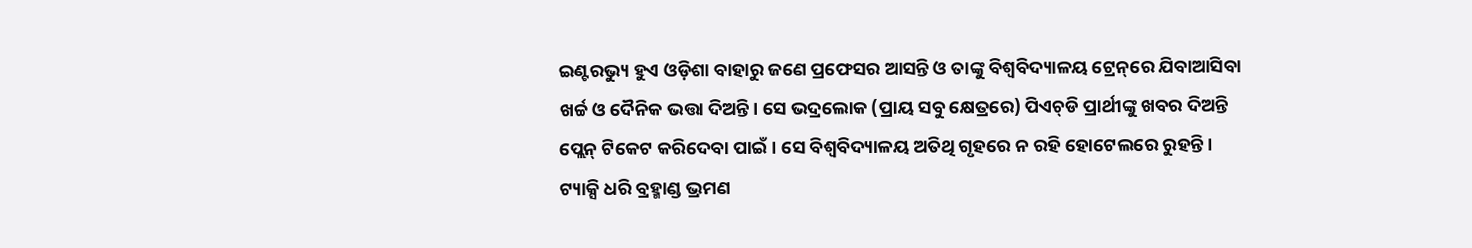ଇଣ୍ଟରଭ୍ୟୁ ହୁଏ ଓଡ଼ିଶା ବାହାରୁ ଜଣେ ପ୍ରଫେସର ଆସନ୍ତି ଓ ତାଙ୍କୁ ବିଶ୍ୱବିଦ୍ୟାଳୟ ଟ୍ରେନ୍‌ରେ ଯିବାଆସିବା ଖର୍ଚ୍ଚ ଓ ଦୈନିକ ଭତ୍ତା ଦିଅନ୍ତି। ସେ ଭଦ୍ରଲୋକ (ପ୍ରାୟ ସବୁ କ୍ଷେତ୍ରରେ) ପିଏଚ୍‌ଡି ପ୍ରାର୍ଥୀଙ୍କୁ ଖବର ଦିଅନ୍ତି ପ୍ଲେନ୍‌ ଟିକେଟ କରିଦେବା ପାଇଁ। ସେ ବିଶ୍ୱବିଦ୍ୟାଳୟ ଅତିଥି ଗୃହରେ ନ ରହି ହୋଟେଲରେ ରୁହନ୍ତି। ଟ୍ୟାକ୍ସି ଧରି ବ୍ରହ୍ମାଣ୍ଡ ଭ୍ରମଣ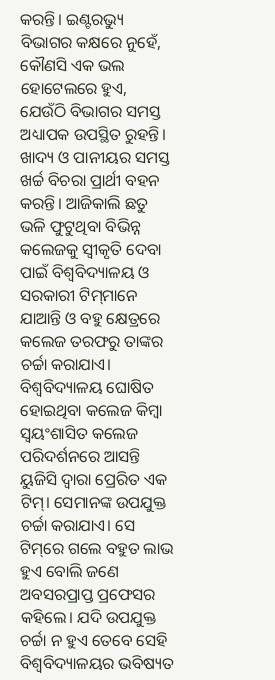କରନ୍ତି। ଇଣ୍ଟରଭ୍ୟୁ ବିଭାଗର କକ୍ଷରେ ନୁହେଁ, କୌଣସି ଏକ ଭଲ ହୋଟେଲରେ ହୁଏ, ଯେଉଁଠି ବିଭାଗର ସମସ୍ତ ଅଧ୍ୟାପକ ଉପସ୍ଥିତ ରୁହନ୍ତି। ଖାଦ୍ୟ ଓ ପାନୀୟର ସମସ୍ତ ଖର୍ଚ୍ଚ ବିଚରା ପ୍ରାର୍ଥୀ ବହନ କରନ୍ତି। ଆଜିକାଲି ଛତୁ ଭଳି ଫୁଟୁଥିବା ବିଭିନ୍ନ କଲେଜକୁ ସ୍ବୀକୃତି ଦେବା ପାଇଁ ବିଶ୍ୱବିଦ୍ୟାଳୟ ଓ ସରକାରୀ ଟିମ୍‌ମାନେ ଯାଆନ୍ତି ଓ ବହୁ କ୍ଷେତ୍ରରେ କଲେଜ ତରଫରୁ ତାଙ୍କର ଚର୍ଚ୍ଚା କରାଯାଏ। ବିଶ୍ୱବିଦ୍ୟାଳୟ ଘୋଷିତ ହୋଇଥିବା କଲେଜ କିମ୍ବା ସ୍ବୟଂଶାସିତ କଲେଜ ପରିଦର୍ଶନରେ ଆସନ୍ତି ୟୁଜିସି ଦ୍ୱାରା ପ୍ରେରିତ ଏକ ଟିମ୍‌। ସେମାନଙ୍କ ଉପଯୁକ୍ତ ଚର୍ଚ୍ଚା କରାଯାଏ। ସେ ଟିମ୍‌ରେ ଗଲେ ବହୁତ ଲାଭ ହୁଏ ବୋଲି ଜଣେ ଅବସରପ୍ରାପ୍ତ ପ୍ରଫେସର କହିଲେ। ଯଦି ଉପଯୁକ୍ତ ଚର୍ଚ୍ଚା ନ ହୁଏ ତେବେ ସେହି ବିଶ୍ୱବିଦ୍ୟାଳୟର ଭବିଷ୍ୟତ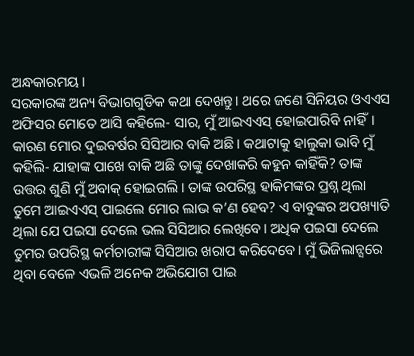ଅନ୍ଧକାରମୟ।
ସରକାରଙ୍କ ଅନ୍ୟ ବିଭାଗଗୁଡିକ କଥା ଦେଖନ୍ତୁ। ଥରେ ଜଣେ ସିନିୟର ଓଏଏସ ଅଫିସର ମୋତେ ଆସି କହିଲେ- ସାର, ମୁଁ ଆଇଏଏସ୍‌ ହୋଇପାରିବି ନାହିଁ। କାରଣ ମୋର ଦୁଇବର୍ଷର ସିସିଆର ବାକି ଅଛି। କଥାଟାକୁ ହାଲୁକା ଭାବି ମୁଁ କହିଲି- ଯାହାଙ୍କ ପାଖେ ବାକି ଅଛି ତାଙ୍କୁ ଦେଖାକରି କହୁନ କାହିଁକି? ତାଙ୍କ ଉତ୍ତର ଶୁଣି ମୁଁ ଅବାକ୍‌ ହୋଇଗଲି। ତାଙ୍କ ଉପରିସ୍ଥ ହାକିମଙ୍କର ପ୍ରଶ୍ନ ଥିଲା ତୁମେ ଆଇଏଏସ୍‌ ପାଇଲେ ମୋର ଲାଭ କ’ଣ ହେବ? ଏ ବାବୁଙ୍କର ଅପଖ୍ୟାତି ଥିଲା ଯେ ପଇସା ଦେଲେ ଭଲ ସିସିଆର ଲେଖିବେ। ଅଧିକ ପଇସା ଦେଲେ ତୁମର ଉପରିସ୍ଥ କର୍ମଚାରୀଙ୍କ ସିସିଆର ଖରାପ କରିଦେବେ। ମୁଁ ଭିଜିଲାନ୍ସରେ ଥିବା ବେଳେ ଏଭଳି ଅନେକ ଅଭିଯୋଗ ପାଇ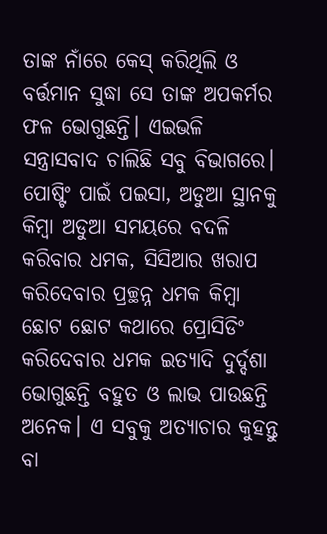ତାଙ୍କ ନାଁରେ କେସ୍‌ କରିଥିଲି ଓ ବର୍ତ୍ତମାନ ସୁଦ୍ଧା ସେ ତାଙ୍କ ଅପକର୍ମର ଫଳ ଭୋଗୁଛନ୍ତି। ଏଇଭଳି ସନ୍ତ୍ରାସବାଦ ଚାଲିଛି ସବୁ ବିଭାଗରେ। ପୋଷ୍ଟିଂ ପାଇଁ ପଇସା, ଅଡୁଆ ସ୍ଥାନକୁ କିମ୍ବା ଅଡୁଆ ସମୟରେ ବଦଳି କରିବାର ଧମକ, ସିସିଆର ଖରାପ କରିଦେବାର ପ୍ରଚ୍ଛନ୍ନ ଧମକ କିମ୍ବା ଛୋଟ ଛୋଟ କଥାରେ ପ୍ରୋସିଡିଂ କରିଦେବାର ଧମକ ଇତ୍ୟାଦି ଦୁର୍ଦ୍ଦଶା ଭୋଗୁଛନ୍ତି ବହୁତ ଓ ଲାଭ ପାଉଛନ୍ତି ଅନେକ। ଏ ସବୁକୁ ଅତ୍ୟାଚାର କୁହନ୍ତୁ ବା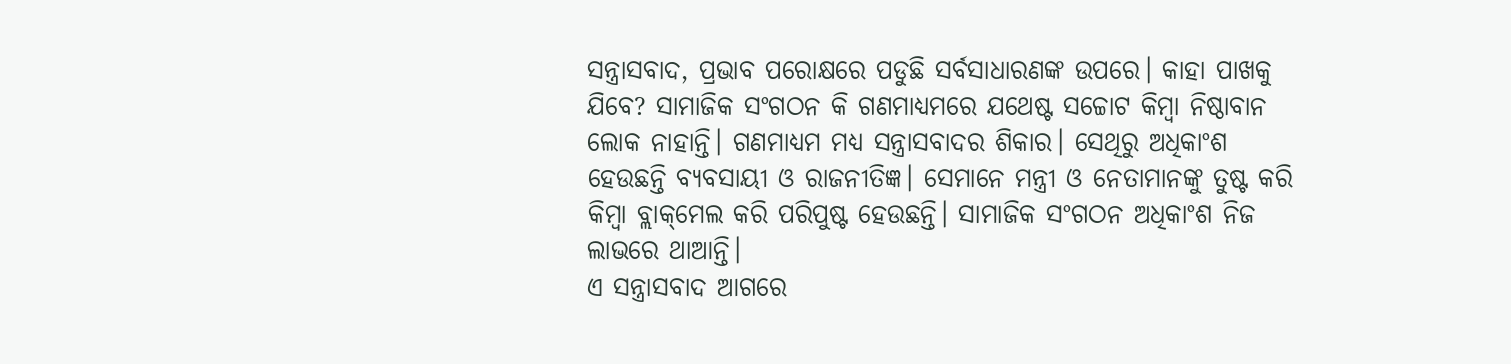ସନ୍ତ୍ରାସବାଦ, ପ୍ରଭାବ ପରୋକ୍ଷରେ ପଡୁଛି ସର୍ବସାଧାରଣଙ୍କ ଉପରେ। କାହା ପାଖକୁ ଯିବେ? ସାମାଜିକ ସଂଗଠନ କି ଗଣମାଧ୍ୟମରେ ଯଥେଷ୍ଟ ସଚ୍ଚୋଟ କିମ୍ବା ନିଷ୍ଠାବାନ ଲୋକ ନାହାନ୍ତି। ଗଣମାଧ୍ୟମ ମଧ୍ୟ ସନ୍ତ୍ରାସବାଦର ଶିକାର। ସେଥିରୁ ଅଧିକାଂଶ ହେଉଛନ୍ତି ବ୍ୟବସାୟୀ ଓ ରାଜନୀତିଜ୍ଞ। ସେମାନେ ମନ୍ତ୍ରୀ ଓ ନେତାମାନଙ୍କୁ ତୁଷ୍ଟ କରି କିମ୍ବା ବ୍ଲାକ୍‌ମେଲ କରି ପରିପୁଷ୍ଟ ହେଉଛନ୍ତି। ସାମାଜିକ ସଂଗଠନ ଅଧିକାଂଶ ନିଜ ଲାଭରେ ଥାଆନ୍ତି।
ଏ ସନ୍ତ୍ରାସବାଦ ଆଗରେ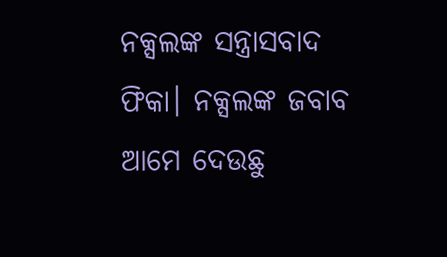ନକ୍ସଲଙ୍କ ସନ୍ତ୍ରାସବାଦ ଫିକା। ନକ୍ସଲଙ୍କ ଜବାବ ଆମେ ଦେଉଛୁ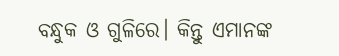ବନ୍ଧୁକ ଓ ଗୁଳିରେ। କିନ୍ତୁ ଏମାନଙ୍କ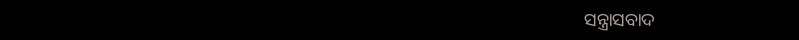ସନ୍ତ୍ରାସବାଦ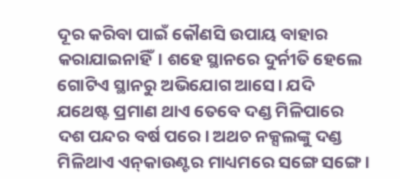ଦୂର କରିବା ପାଇଁ କୌଣସି ଉପାୟ ବାହାର କରାଯାଇନାହିଁ। ଶହେ ସ୍ଥାନରେ ଦୁର୍ନୀତି ହେଲେ ଗୋଟିଏ ସ୍ଥାନରୁ ଅଭିଯୋଗ ଆସେ। ଯଦି ଯଥେଷ୍ଟ ପ୍ରମାଣ ଥାଏ ତେବେ ଦଣ୍ଡ ମିଳିପାରେ ଦଶ ପନ୍ଦର ବର୍ଷ ପରେ। ଅଥଚ ନକ୍ସଲଙ୍କୁ ଦଣ୍ଡ ମିଳିଥାଏ ଏନ୍‌କାଉଣ୍ଟର ମାଧ୍ୟମରେ ସଙ୍ଗେ ସଙ୍ଗେ।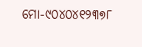ମୋ-୯୦୪୦୪୧୨୩୭୮